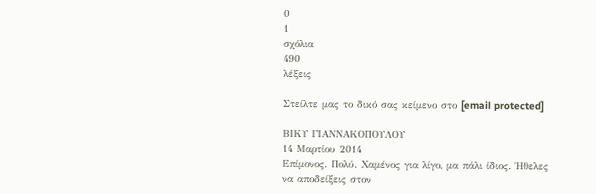0
1
σχόλια
490
λέξεις

Στείλτε μας το δικό σας κείμενο στο [email protected]

ΒΙΚΥ ΓΙΑΝΝΑΚΟΠΟΥΛΟΥ
14 Μαρτίου 2014
Επίμονος. Πολύ. Χαμένος για λίγο, μα πάλι ίδιος. Ήθελες να αποδείξεις στον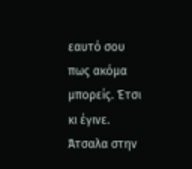εαυτό σου πως ακόμα μπορείς. Έτσι κι έγινε. Άτσαλα στην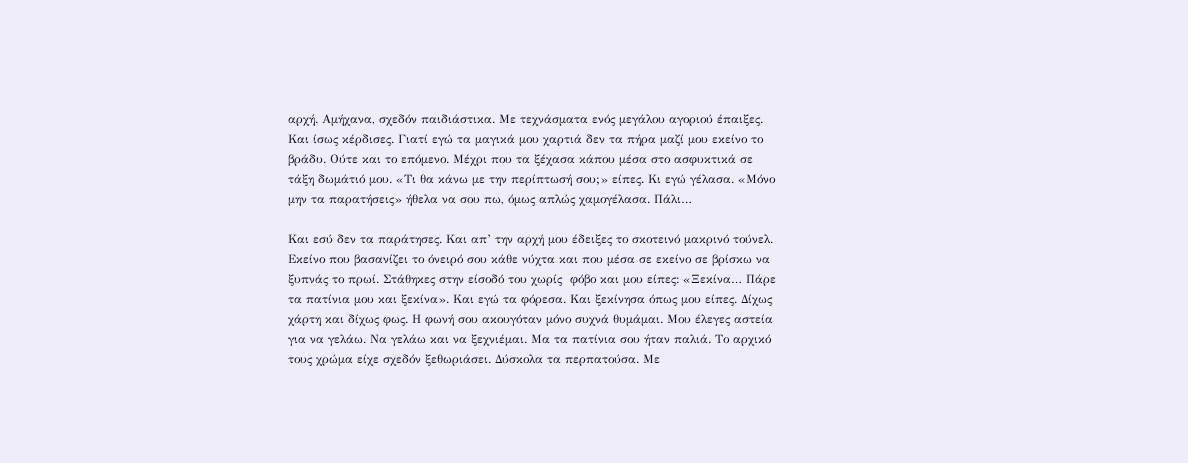αρχή. Αμήχανα, σχεδόν παιδιάστικα. Με τεχνάσματα ενός μεγάλου αγοριού έπαιξες. Και ίσως κέρδισες. Γιατί εγώ τα μαγικά μου χαρτιά δεν τα πήρα μαζί μου εκείνο το βράδυ. Ούτε και το επόμενο. Μέχρι που τα ξέχασα κάπου μέσα στο ασφυκτικά σε τάξη δωμάτιό μου. «Τι θα κάνω με την περίπτωσή σου;» είπες. Κι εγώ γέλασα. «Μόνο μην τα παρατήσεις» ήθελα να σου πω, όμως απλώς χαμογέλασα. Πάλι…

Και εσύ δεν τα παράτησες. Και απ’ την αρχή μου έδειξες το σκοτεινό μακρινό τούνελ. Εκείνο που βασανίζει το όνειρό σου κάθε νύχτα και που μέσα σε εκείνο σε βρίσκω να ξυπνάς το πρωί. Στάθηκες στην είσοδό του χωρίς  φόβο και μου είπες: «Ξεκίνα… Πάρε τα πατίνια μου και ξεκίνα». Και εγώ τα φόρεσα. Και ξεκίνησα όπως μου είπες. Δίχως χάρτη και δίχως φως. Η φωνή σου ακουγόταν μόνο συχνά θυμάμαι. Μου έλεγες αστεία για να γελάω. Να γελάω και να ξεχνιέμαι. Μα τα πατίνια σου ήταν παλιά. Το αρχικό τους χρώμα είχε σχεδόν ξεθωριάσει. Δύσκολα τα περπατούσα. Με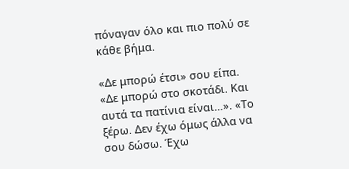πόναγαν όλο και πιο πολύ σε κάθε βήμα.

«Δε μπορώ έτσι» σου είπα. «Δε μπορώ στο σκοτάδι. Και αυτά τα πατίνια είναι…». «Το ξέρω. Δεν έχω όμως άλλα να σου δώσω. Έχω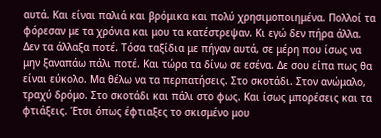αυτά. Και είναι παλιά και βρόμικα και πολύ χρησιμοποιημένα. Πολλοί τα φόρεσαν με τα χρόνια και μου τα κατέστρεψαν. Κι εγώ δεν πήρα άλλα. Δεν τα άλλαξα ποτέ. Τόσα ταξίδια με πήγαν αυτά, σε μέρη που ίσως να μην ξαναπάω πάλι ποτέ. Και τώρα τα δίνω σε εσένα. Δε σου είπα πως θα είναι εύκολο. Μα θέλω να τα περπατήσεις. Στο σκοτάδι. Στον ανώμαλο, τραχύ δρόμο. Στο σκοτάδι και πάλι στο φως. Και ίσως μπορέσεις και τα φτιάξεις. Έτσι όπως έφτιαξες το σκισμένο μου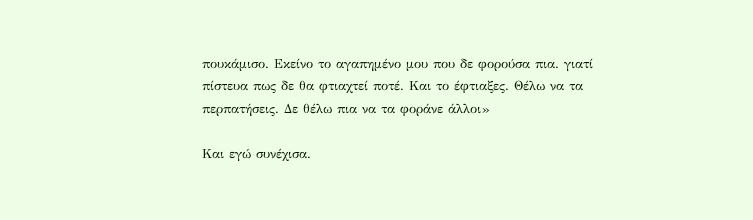πουκάμισο. Εκείνο το αγαπημένο μου που δε φορούσα πια. γιατί πίστευα πως δε θα φτιαχτεί ποτέ. Και το έφτιαξες. Θέλω να τα περπατήσεις. Δε θέλω πια να τα φοράνε άλλοι»

Και εγώ συνέχισα.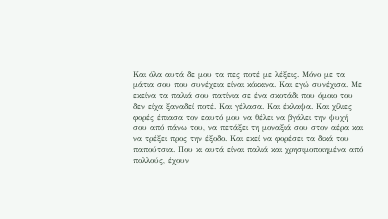Και όλα αυτά δε μου τα πες ποτέ με λέξεις. Μόνο με τα μάτια σου που συνέχεια είναι κόκκινα. Και εγώ συνέχισα. Με εκείνα τα παλιά σου πατίνια σε ένα σκοτάδι που όμοιο του δεν είχα ξαναδεί ποτέ. Και γέλασα. Και έκλαψα. Και χίλιες φορές έπιασα τον εαυτό μου να θέλει να βγάλει την ψυχή σου από πάνω του, να πετάξει τη μοναξιά σου στον αέρα και να τρέξει προς την έξοδο. Και εκεί να φορέσει τα δικά του παπούτσια. Που κι αυτά είναι παλιά και χρησιμοποιημένα από πολλούς, έχουν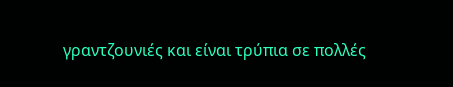γραντζουνιές και είναι τρύπια σε πολλές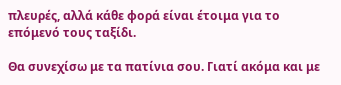πλευρές, αλλά κάθε φορά είναι έτοιμα για το επόμενό τους ταξίδι.

Θα συνεχίσω με τα πατίνια σου. Γιατί ακόμα και με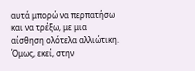αυτά μπορώ να περπατήσω και να τρέξω, με μια  αίσθηση ολότελα αλλιώτικη. Όμως, εκεί, στην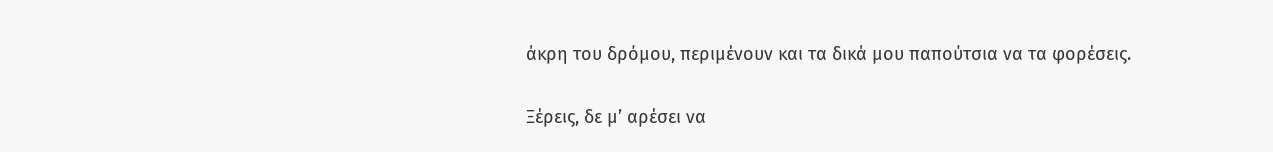άκρη του δρόμου, περιμένουν και τα δικά μου παπούτσια να τα φορέσεις.

Ξέρεις, δε μ’ αρέσει να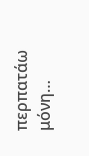περπατάω μόνη…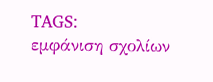TAGS:
εμφάνιση σχολίων